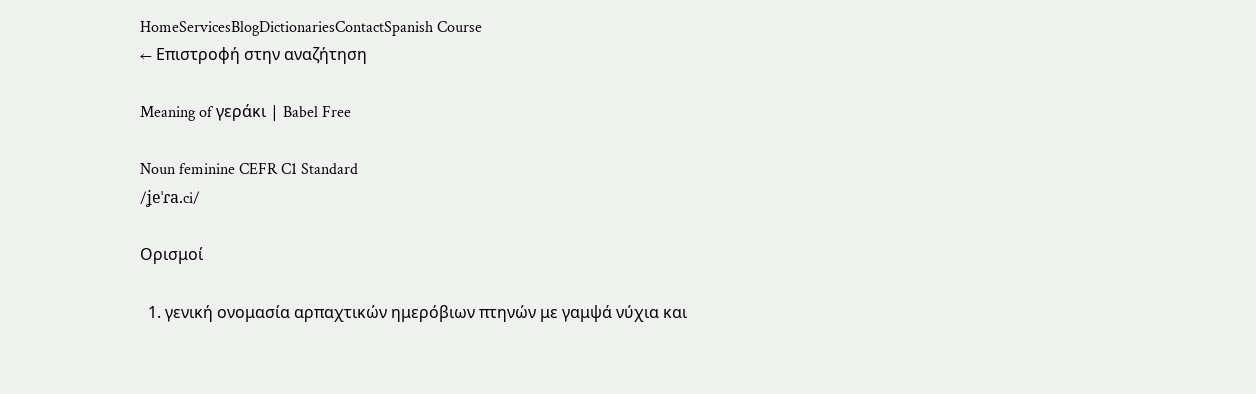HomeServicesBlogDictionariesContactSpanish Course
← Επιστροφή στην αναζήτηση

Meaning of γεράκι | Babel Free

Noun feminine CEFR C1 Standard
/ʝeˈɾa.ci/

Ορισμοί

  1. γενική ονομασία αρπαχτικών ημερόβιων πτηνών με γαμψά νύχια και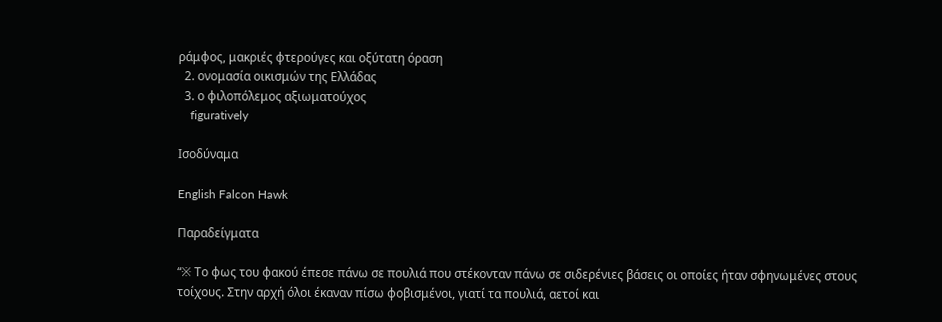ράμφος, μακριές φτερούγες και οξύτατη όραση
  2. ονομασία οικισμών της Ελλάδας
  3. ο φιλοπόλεμος αξιωματούχος
    figuratively

Ισοδύναμα

English Falcon Hawk

Παραδείγματα

“※ Το φως του φακού έπεσε πάνω σε πουλιά που στέκονταν πάνω σε σιδερένιες βάσεις οι οποίες ήταν σφηνωμένες στους τοίχους. Στην αρχή όλοι έκαναν πίσω φοβισμένοι, γιατί τα πουλιά, αετοί και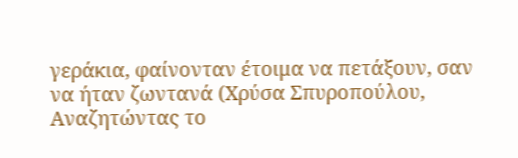γεράκια, φαίνονταν έτοιμα να πετάξουν, σαν να ήταν ζωντανά (Χρύσα Σπυροπούλου, Αναζητώντας το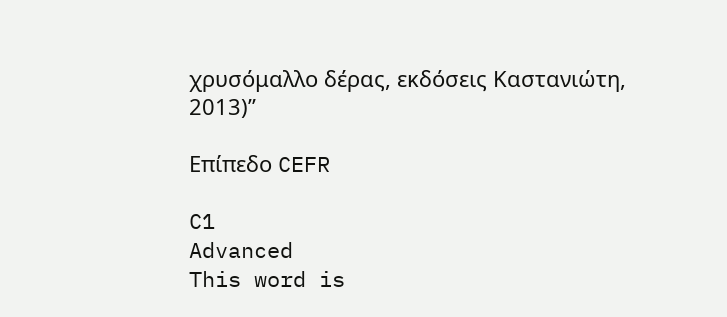χρυσόμαλλο δέρας, εκδόσεις Καστανιώτη, 2013)”

Επίπεδο CEFR

C1
Advanced
This word is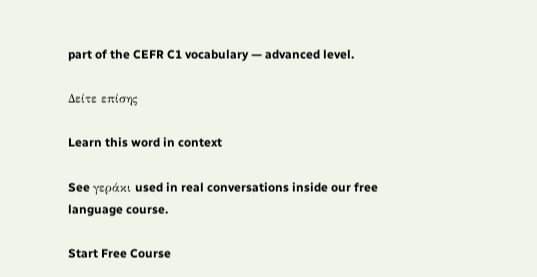part of the CEFR C1 vocabulary — advanced level.

Δείτε επίσης

Learn this word in context

See γεράκι used in real conversations inside our free language course.

Start Free Course